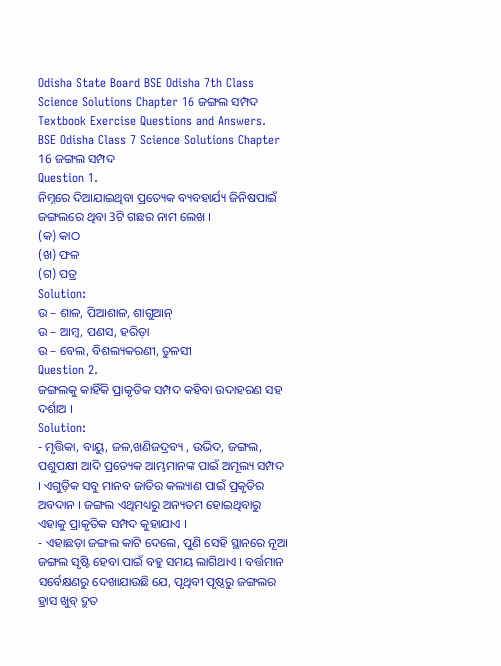Odisha State Board BSE Odisha 7th Class Science Solutions Chapter 16 ଜଙ୍ଗଲ ସମ୍ପଦ Textbook Exercise Questions and Answers.
BSE Odisha Class 7 Science Solutions Chapter 16 ଜଙ୍ଗଲ ସମ୍ପଦ
Question 1.
ନିମ୍ନରେ ଦିଆଯାଇଥିବା ପ୍ରତ୍ୟେକ ବ୍ୟବହାର୍ଯ୍ୟ ଜିନିଷପାଇଁ ଜଙ୍ଗଲରେ ଥିବା 3ଟି ଗଛର ନାମ ଲେଖ ।
(କ) କାଠ
(ଖ) ଫଳ
(ଗ) ପତ୍ର
Solution:
ଉ – ଶାଳ, ପିଆଶାଳ, ଶାଗୁଆନ୍
ଉ – ଆମ୍ବ, ପଣସ, ହରିଡ଼ା
ଉ – ବେଲ, ବିଶଲ୍ୟକରଣୀ, ତୁଳସୀ
Question 2.
ଜଙ୍ଗଲକୁ କାହିଁକି ପ୍ରାକୃତିକ ସମ୍ପଦ କହିବା ଉଦାହରଣ ସହ ଦର୍ଶାଅ ।
Solution:
- ମୃତ୍ତିକା, ବାୟୁ, ଜଳ,ଖଣିଜଦ୍ରବ୍ୟ , ଉଭିଦ, ଜଙ୍ଗଲ, ପଶୁପକ୍ଷୀ ଆଦି ପ୍ରତ୍ୟେକ ଆମ୍ଭମାନଙ୍କ ପାଇଁ ଅମୂଲ୍ୟ ସମ୍ପଦ । ଏଗୁଡ଼ିକ ସବୁ ମାନବ ଜାତିର କଲ୍ୟାଣ ପାଇଁ ପ୍ରକୃତିର ଅବଦାନ । ଜଙ୍ଗଲ ଏଥିମଧ୍ୟରୁ ଅନ୍ୟତମ ହୋଇଥିବାରୁ ଏହାକୁ ପ୍ରାକୃତିକ ସମ୍ପଦ କୁହାଯାଏ ।
- ଏହାଛଡ଼ା ଜଙ୍ଗଲ କାଟି ଦେଲେ, ପୁଣି ସେହି ସ୍ଥାନରେ ନୂଆ ଜଙ୍ଗଲ ସୃଷ୍ଟି ହେବା ପାଇଁ ବହୁ ସମୟ ଲାଗିଥାଏ । ବର୍ତ୍ତମାନ ସର୍ବେକ୍ଷଣରୁ ଦେଖାଯାଉଛି ଯେ, ପୃଥିବୀ ପୃଷ୍ଠରୁ ଜଙ୍ଗଲର ହ୍ରାସ ଖୁବ୍ ଦ୍ରୁତ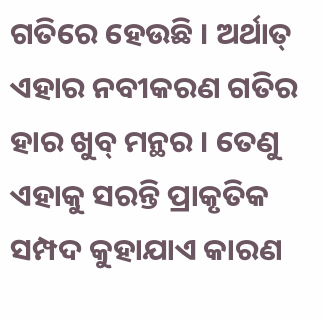ଗତିରେ ହେଉଛି । ଅର୍ଥାତ୍ ଏହାର ନବୀକରଣ ଗତିର ହାର ଖୁବ୍ ମନ୍ଥର । ତେଣୁ ଏହାକୁ ସରନ୍ତି ପ୍ରାକୃତିକ ସମ୍ପଦ କୁହାଯାଏ କାରଣ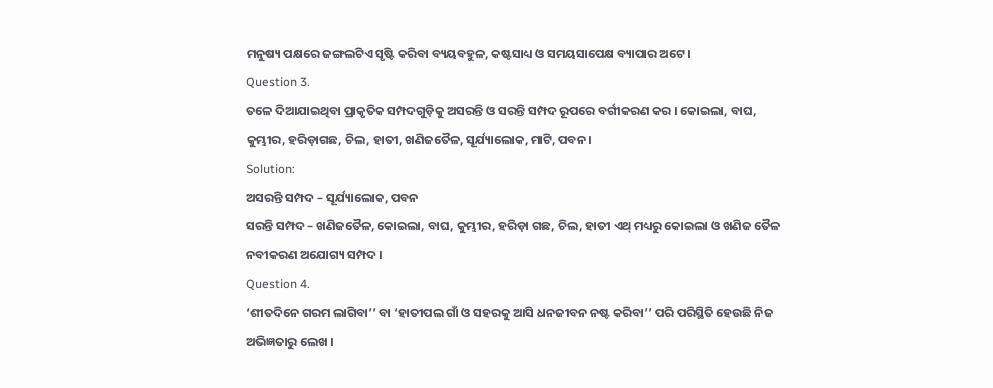ମନୁଷ୍ୟ ପକ୍ଷରେ ଜଙ୍ଗଲଟିଏ ସୃଷ୍ଟି କରିବା ବ୍ୟୟବହୁଳ, କଷ୍ଟସାଧ୍ୟ ଓ ସମୟସାପେକ୍ଷ ବ୍ୟାପାର ଅଟେ ।
Question 3.
ତଳେ ଦିଆଯାଇଥିବା ପ୍ରାକୃତିକ ସମ୍ପଦଗୁଡ଼ିକୁ ଅସରନ୍ତି ଓ ସରନ୍ତି ସମ୍ପଦ ରୂପରେ ବର୍ଗୀକରଣ କର । କୋଇଲା, ବାଘ, କୁମ୍ଭୀର, ହରିଡ଼ାଗଛ, ଚିଲ, ହାତୀ, ଖଣିଜତୈଳ, ସୂର୍ଯ୍ୟାଲୋକ, ମାଟି, ପବନ ।
Solution:
ଅସରନ୍ତି ସମ୍ପଦ – ସୂର୍ଯ୍ୟାଲୋକ, ପବନ
ସରନ୍ତି ସମ୍ପଦ – ଖଣିଜତୈଳ, କୋଇଲା, ବାଘ, କୁମ୍ଭୀର, ହରିଡ଼ା ଗଛ, ଚିଲ, ହାତୀ ଏଥ୍ ମଧ୍ୟରୁ କୋଇଲା ଓ ଖଣିଜ ତୈଳ ନବୀକରଣ ଅଯୋଗ୍ୟ ସମ୍ପଦ ।
Question 4.
‘ଶୀତଦିନେ ଗରମ ଲାଗିବା’’ ବା ‘ହାତୀପଲ ଗାଁ ଓ ସହରକୁ ଆସି ଧନଜୀବନ ନଷ୍ଟ କରିବା’’ ପରି ପରିସ୍ଥିତି ହେଉଛି ନିଜ ଅଭିଜ୍ଞତାରୁ ଲେଖ ।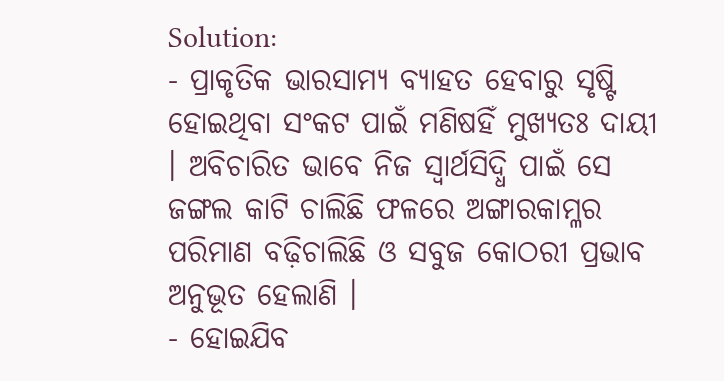Solution:
- ପ୍ରାକୃତିକ ଭାରସାମ୍ୟ ବ୍ୟାହତ ହେବାରୁ ସୃଷ୍ଟି ହୋଇଥିବା ସଂକଟ ପାଇଁ ମଣିଷହିଁ ମୁଖ୍ୟତଃ ଦାୟୀ । ଅବିଚାରିତ ଭାବେ ନିଜ ସ୍ବାର୍ଥସିଦ୍ଧି ପାଇଁ ସେ ଜଙ୍ଗଲ କାଟି ଚାଲିଛି ଫଳରେ ଅଙ୍ଗାରକାମ୍ଳର ପରିମାଣ ବଢ଼ିଚାଲିଛି ଓ ସବୁଜ କୋଠରୀ ପ୍ରଭାବ ଅନୁଭୂତ ହେଲାଣି ।
- ହୋଇଯିବ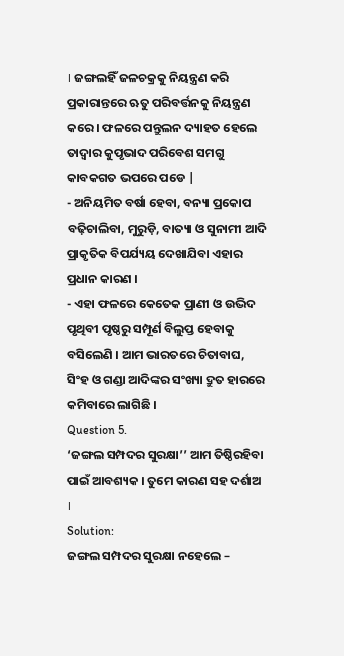। ଜଙ୍ଗଲହିଁ ଜଳଚକ୍ରକୁ ନିୟନ୍ତ୍ରଣ କରି ପ୍ରକାରାନ୍ତରେ ଋତୁ ପରିବର୍ତ୍ତନକୁ ନିୟନ୍ତ୍ରଣ କରେ । ଫଳରେ ପନ୍ତୁଲନ ଦ୍ୟାହତ ହେଲେ ତାଦ୍ବାର କୁପୃଭାଦ ପରିବେଶ ସମଗୁ କାବକଗତ ଭପରେ ପଡେ |
- ଅନିୟମିତ ବର୍ଷା ହେବା, ବନ୍ୟା ପ୍ରକୋପ ବଢ଼ିଚାଲିବା, ମୁରୁଡ଼ି, ବାତ୍ୟା ଓ ସୁନାମୀ ଆଦି ପ୍ରାକୃତିକ ବିପର୍ଯ୍ୟୟ ଦେଖାଯିବା ଏହାର ପ୍ରଧାନ କାରଣ ।
- ଏହା ଫଳରେ କେତେକ ପ୍ରାଣୀ ଓ ଉଦ୍ଭିଦ ପୃଥିବୀ ପୃଷ୍ଠରୁ ସମ୍ପୂର୍ଣ ବିଲୁପ୍ତ ହେବାକୁ ବସିଲେଣି । ଆମ ଭାରତରେ ଚିତାବାଘ, ସିଂହ ଓ ଗଣ୍ଡା ଆଦିଙ୍କର ସଂଖ୍ୟା ଦ୍ରୁତ ହାରରେ କମିବାରେ ଲାଗିଛି ।
Question 5.
‘ଜଙ୍ଗଲ ସମ୍ପଦର ସୁରକ୍ଷା’’ ଆମ ତିଷ୍ଠିରହିବା ପାଇଁ ଆବଶ୍ୟକ । ତୁମେ କାରଣ ସହ ଦର୍ଶାଅ ।
Solution:
ଜଙ୍ଗଲ ସମ୍ପଦର ସୁରକ୍ଷା ନହେଲେ –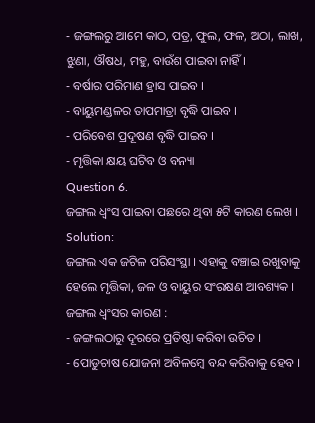- ଜଙ୍ଗଲରୁ ଆମେ କାଠ, ପତ୍ର, ଫୁଲ, ଫଳ, ଅଠା, ଲାଖ, ଝୁଣା, ଔଷଧ, ମହୁ, ବାଉଁଶ ପାଇବା ନାହିଁ ।
- ବର୍ଷାର ପରିମାଣ ହ୍ରାସ ପାଇବ ।
- ବାୟୁମଣ୍ଡଳର ତାପମାତ୍ରା ବୃଦ୍ଧି ପାଇବ ।
- ପରିବେଶ ପ୍ରଦୂଷଣ ବୃଦ୍ଧି ପାଇବ ।
- ମୃତ୍ତିକା କ୍ଷୟ ଘଟିବ ଓ ବନ୍ୟା
Question 6.
ଜଙ୍ଗଲ ଧ୍ଵଂସ ପାଇବା ପଛରେ ଥିବା ୫ଟି କାରଣ ଲେଖ ।
Solution:
ଜଙ୍ଗଲ ଏକ ଜଟିଳ ପରିସଂସ୍ଥା । ଏହାକୁ ବଞ୍ଚାଇ ରଖୁବାକୁ ହେଲେ ମୃତ୍ତିକା, ଜଳ ଓ ବାୟୁର ସଂରକ୍ଷଣ ଆବଶ୍ୟକ ।
ଜଙ୍ଗଲ ଧ୍ଵଂସର କାରଣ :
- ଜଙ୍ଗଲଠାରୁ ଦୂରରେ ପ୍ରତିଷ୍ଠା କରିବା ଉଚିତ ।
- ପୋଡୁଚାଷ ଯୋଜନା ଅବିଳମ୍ବେ ବନ୍ଦ କରିବାକୁ ହେବ ।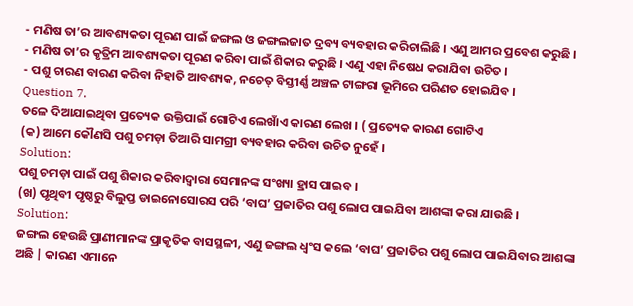- ମଣିଷ ତା’ର ଆବଶ୍ୟକତା ପୂରଣ ପାଇଁ ଜଙ୍ଗଲ ଓ ଜଙ୍ଗଲଜାତ ଦ୍ରବ୍ୟ ବ୍ୟବହାର କରିଚାଲିଛି । ଏଣୁ ଆମର ପ୍ରବେଶ କରୁଛି ।
- ମଣିଷ ତା’ର କୃତ୍ରିମ ଆବଶ୍ୟକତା ପୂରଣ କରିବା ପାଇଁ ଶିକାର କରୁଛି । ଏଣୁ ଏହା ନିଷେଧ କରାଯିବା ଉଚିତ ।
- ପଶୁ ଚାରଣ ବାରଣ କରିବା ନିହାତି ଆବଶ୍ୟକ, ନଚେତ୍ ବିସ୍ତୀର୍ଣ୍ଣ ଅଞ୍ଚଳ ଟାଙ୍ଗରା ଭୂମିରେ ପରିଣତ ହୋଇଯିବ ।
Question 7.
ତଳେ ଦିଆଯାଇଥିବା ପ୍ରତ୍ୟେକ ଉକ୍ତିପାଇଁ ଗୋଟିଏ ଲେଖାଁଏ କାରଣ ଲେଖ । ( ପ୍ରତ୍ୟେକ କାରଣ ଗୋଟିଏ
(କ) ଆମେ କୌଣସି ପଶୁ ଚମଡ଼ା ତିଆରି ସାମଗ୍ରୀ ବ୍ୟବହାର କରିବା ଉଚିତ ନୁହେଁ ।
Solution:
ପଶୁ ଚମଡ଼ା ପାଇଁ ପଶୁ ଶିକାର କରିବାଦ୍ୱାରା ସେମାନଙ୍କ ସଂଖ୍ୟା ହ୍ରାସ ପାଇବ ।
(ଖ) ପୃଥିବୀ ପୃଷ୍ଠରୁ ବିଲୁପ୍ତ ଡାଇନୋସୋରସ ପରି ‘ବାଘ’ ପ୍ରଜାତିର ପଶୁ ଲୋପ ପାଇଯିବା ଆଶଙ୍କା କରା ଯାଉଛି ।
Solution:
ଜଙ୍ଗଲ ହେଉଛି ପ୍ରାଣୀମାନଙ୍କ ପ୍ରାକୃତିକ ବାସସ୍ଥଳୀ, ଏଣୁ ଜଙ୍ଗଲ ଧ୍ବଂସ କଲେ ‘ବାଘ’ ପ୍ରଜାତିର ପଶୁ ଲୋପ ପାଇଯିବାର ଆଶଙ୍କା ଅଛି | କାରଣ ଏମାନେ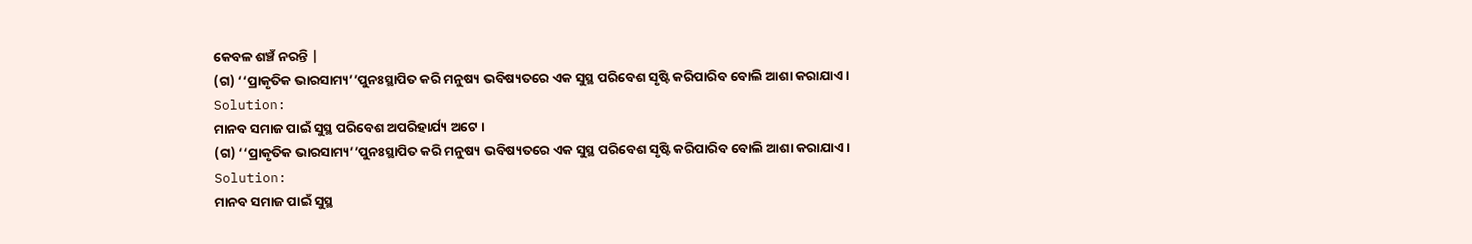କେବଳ ଶଞ୍ଚଁ ନରନ୍ତି |
(ଗ) ‘‘ପ୍ରାକୃତିକ ଭାରସାମ୍ୟ’’ପୁନଃସ୍ଥାପିତ କରି ମନୁଷ୍ୟ ଭବିଷ୍ୟତରେ ଏକ ସୁସ୍ଥ ପରିବେଶ ସୃଷ୍ଟି କରିପାରିବ ବୋଲି ଆଶା କରାଯାଏ ।
Solution:
ମାନବ ସମାଜ ପାଇଁ ସୁସ୍ଥ ପରିବେଶ ଅପରିହାର୍ଯ୍ୟ ଅଟେ ।
(ଗ) ‘‘ପ୍ରାକୃତିକ ଭାରସାମ୍ୟ’’ପୁନଃସ୍ଥାପିତ କରି ମନୁଷ୍ୟ ଭବିଷ୍ୟତରେ ଏକ ସୁସ୍ଥ ପରିବେଶ ସୃଷ୍ଟି କରିପାରିବ ବୋଲି ଆଶା କରାଯାଏ ।
Solution:
ମାନବ ସମାଜ ପାଇଁ ସୁସ୍ଥ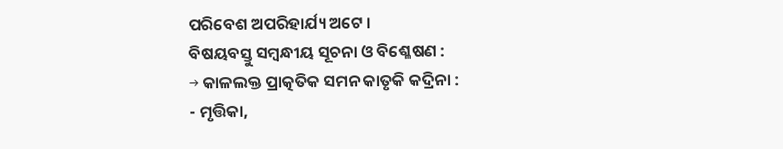ପରିବେଶ ଅପରିହାର୍ଯ୍ୟ ଅଟେ ।
ବିଷୟବସ୍ତୁ ସମ୍ବନ୍ଧୀୟ ସୂଚନା ଓ ବିଶ୍ଳେଷଣ :
→ କାଳଲକ୍ତ ପ୍ରାତ୍କତିକ ସମନ କାତୃକି କଦ୍ରିନା :
- ମୃତ୍ତିକା,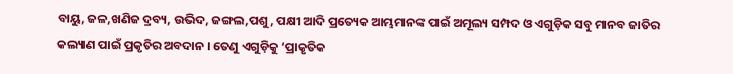ବାୟୁ, ଜଳ,ଖଣିଜ ଦ୍ରବ୍ୟ, ଉଭିଦ, ଜଙ୍ଗଲ,ପଶୁ, ପକ୍ଷୀ ଆଦି ପ୍ରତ୍ୟେକ ଆମ୍ଭମାନଙ୍କ ପାଇଁ ଅମୂଲ୍ୟ ସମ୍ପଦ ଓ ଏଗୁଡ଼ିକ ସବୁ ମାନବ ଜାତିର କଲ୍ୟାଣ ପାଇଁ ପ୍ରକୃତିର ଅବଦାନ । ତେଣୁ ଏଗୁଡ଼ିକୁ ‘ପ୍ରାକୃତିକ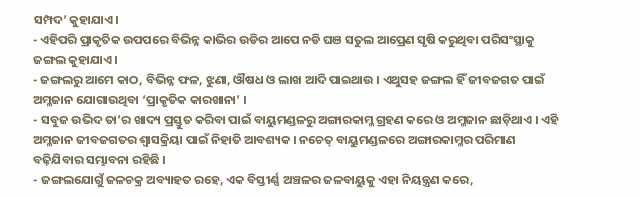ସମ୍ପଦ’ କୁହାଯାଏ ।
- ଏହିପରି ପ୍ରାକୃତିକ ଉପପରେ ବିଭିନ୍ନ କାଭିର ଉଡିର ଆପେ ନଡି ଘଞ ସତୁଲ ଆପ୍ରେଣ ସୃଷି କରୁଥିବା ପରିସଂସ୍ଥାକୁ ଜଙ୍ଗଲ କୁହାଯାଏ ।
- ଜଙ୍ଗଲରୁ ଆମେ କାଠ, ବିଭିନ୍ନ ଫଳ, ଝୁଣା, ଔଷଧ ଓ ଲାଖ ଆଦି ପାଇଥାଉ । ଏଥୁସହ ଜଙ୍ଗଲ ହିଁ ଜୀବଜଗତ ପାଇଁ ଅମ୍ଳଜାନ ଯୋଗାଉଥିବା ‘ପ୍ରାକୃତିକ କାରଖାନା’ ।
- ସବୁଜ ଉଭିଦ ତା’ର ଖାଦ୍ୟ ପ୍ରସ୍ତୁତ କରିବା ପାଇଁ ବାୟୁମଣ୍ଡଳରୁ ଅଙ୍ଗାରକାମ୍ଳ ଗ୍ରହଣ କରେ ଓ ଅମ୍ଳଜାନ ଛାଡ଼ିଥାଏ । ଏହି ଅମ୍ଳଜାନ ଜୀବଜଗତର ଶ୍ଵାସକ୍ରିୟା ପାଇଁ ନିହାତି ଆବଶ୍ୟକ । ନଚେତ୍ ବାୟୁମଣ୍ଡଳରେ ଅଙ୍ଗାରକାମ୍ଳର ପରିମାଣ ବଢ଼ିଯିବାର ସମ୍ଭାବନା ରହିଛି ।
- ଜଙ୍ଗଲଯୋଗୁଁ ଜଳଚକ୍ର ଅବ୍ୟାହତ ରହେ, ଏକ ବିସ୍ତୀର୍ଣ୍ଣ ଅଞ୍ଚଳର ଜଳବାୟୁକୁ ଏହା ନିୟନ୍ତ୍ରଣ କରେ,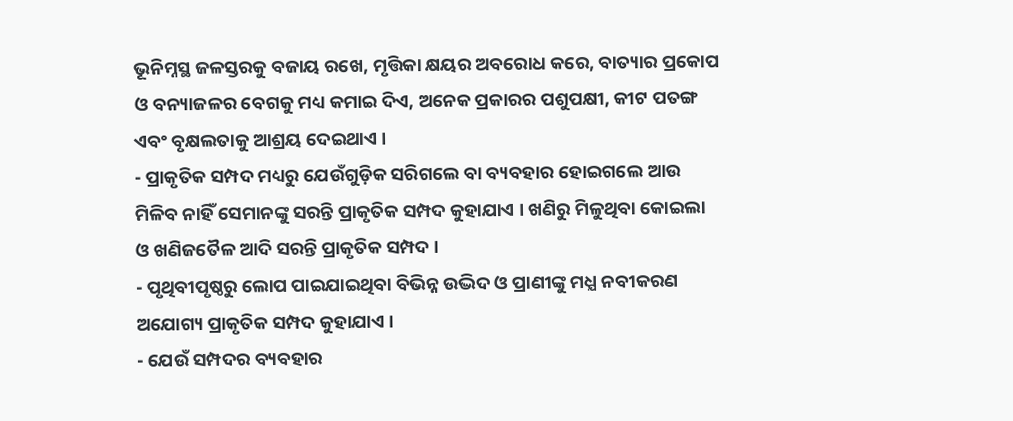ଭୂନିମ୍ନସ୍ଥ ଜଳସ୍ତରକୁ ବଜାୟ ରଖେ, ମୃତ୍ତିକା କ୍ଷୟର ଅବରୋଧ କରେ, ବାତ୍ୟାର ପ୍ରକୋପ ଓ ବନ୍ୟାଜଳର ବେଗକୁ ମଧ୍ୟ କମାଇ ଦିଏ, ଅନେକ ପ୍ରକାରର ପଶୁପକ୍ଷୀ, କୀଟ ପତଙ୍ଗ ଏବଂ ବୃକ୍ଷଲତାକୁ ଆଶ୍ରୟ ଦେଇଥାଏ ।
- ପ୍ରାକୃତିକ ସମ୍ପଦ ମଧ୍ୟରୁ ଯେଉଁଗୁଡ଼ିକ ସରିଗଲେ ବା ବ୍ୟବହାର ହୋଇଗଲେ ଆଉ ମିଳିବ ନାହିଁ ସେମାନଙ୍କୁ ସରନ୍ତି ପ୍ରାକୃତିକ ସମ୍ପଦ କୁହାଯାଏ । ଖଣିରୁ ମିଳୁଥିବା କୋଇଲା ଓ ଖଣିଜତୈଳ ଆଦି ସରନ୍ତି ପ୍ରାକୃତିକ ସମ୍ପଦ ।
- ପୃଥିବୀପୃଷ୍ଠରୁ ଲୋପ ପାଇଯାଇଥିବା ବିଭିନ୍ନ ଉଦ୍ଭିଦ ଓ ପ୍ରାଣୀଙ୍କୁ ମଧ୍ଯ ନବୀକରଣ ଅଯୋଗ୍ୟ ପ୍ରାକୃତିକ ସମ୍ପଦ କୁହାଯାଏ ।
- ଯେଉଁ ସମ୍ପଦର ବ୍ୟବହାର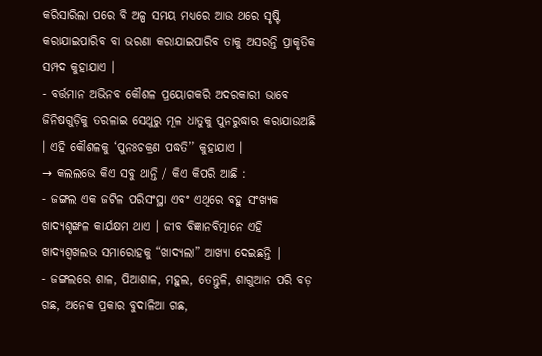କରିସାରିଲା ପରେ ବି ଅଳ୍ପ ସମୟ ମଧ୍ୟରେ ଆଉ ଥରେ ସୃଷ୍ଟି କରାଯାଇପାରିବ ବା ଭରଣା କରାଯାଇପାରିବ ତାକୁ ଅସରନ୍ତି ପ୍ରାକୃତିକ ସମ୍ପଦ କୁହାଯାଏ ।
- ବର୍ତ୍ତମାନ ଅଭିନବ କୌଶଳ ପ୍ରୟୋଗକରି ଅଦରକାରୀ ଭାବେ ଜିନିଷଗୁଡ଼ିକୁ ତରଳାଇ ସେଥୁରୁ ମୂଳ ଧାତୁକୁ ପୁନରୁଦ୍ଧାର କରାଯାଉଅଛି । ଏହି କୌଶଳକୁ ‘ପୁନଃଚକ୍ରଣ ପଦ୍ଧତି’’ କୁହାଯାଏ ।
→ କଲଲଭେ କିଏ ସବୁ ଥାନ୍ତି / କିଏ କିପରି ଆଛି :
- ଜଙ୍ଗଲ ଏକ ଜଟିଳ ପରିସଂସ୍ଥା ଏବଂ ଏଥିରେ ବହୁ ସଂଖ୍ୟକ ଖାଦ୍ୟଶୃଙ୍ଖଳ କାର୍ଯକ୍ଷମ ଥାଏ । ଜୀବ ବିଜ୍ଞାନବିତ୍ମାନେ ଏହି ଖାଦ୍ୟଶ୍ଵଖଲଭ ସମାରୋହକୁ “ଖାଦ୍ୟଲା” ଆଖ୍ୟା ଦେଇଛନ୍ତି |
- ଜଙ୍ଗଲରେ ଶାଳ, ପିଆଶାଳ, ମହୁଲ, ତେନ୍ତୁଳି, ଶାଗୁଆନ ପରି ବଡ଼ ଗଛ, ଅନେକ ପ୍ରକାର ବୁଦାଳିଆ ଗଛ,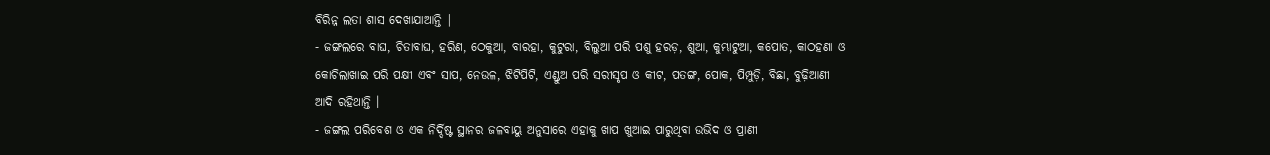ବିରିନ୍ନ ଲତା ଶାସ ଦେଖାଯାଆନ୍ତି |
- ଜଙ୍ଗଲରେ ବାଘ, ଚିତାବାଘ, ହରିଣ, ଠେକୁଆ, ବାରହା, କୁଟୁରା, ବିଲୁଆ ପରି ପଶୁ ହରଡ଼, ଶୁଆ, କୁମ୍ଭାଟୁଆ, କପୋତ, କାଠହଣା ଓ କୋଚିଲାଖାଇ ପରି ପକ୍ଷୀ ଏବଂ ସାପ, ନେଉଳ, ଝିଟିପିଟି, ଏଣ୍ଡୁଅ ପରି ସରୀସୃପ ଓ କୀଟ, ପତଙ୍ଗ, ପୋକ, ପିମ୍ପୁଡ଼ି, ବିଛା, ବୁଢ଼ିଆଣୀ ଆଦି ରହିଥାନ୍ତି ।
- ଜଙ୍ଗଲ ପରିବେଶ ଓ ଏକ ନିର୍ଦ୍ଦିଷ୍ଟ ସ୍ଥାନର ଜଳବାୟୁ ଅନୁସାରେ ଏହାକୁ ଖାପ ଖୁଆଇ ପାରୁଥିବା ଉଭିଦ ଓ ପ୍ରାଣୀ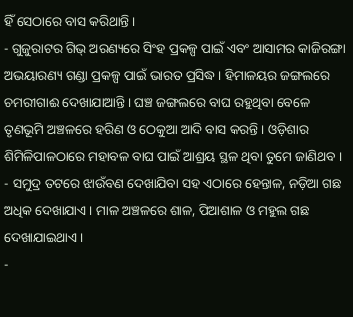ହିଁ ସେଠାରେ ବାସ କରିଥାନ୍ତି ।
- ଗୁଜୁରାଟର ଗିଭ୍ ଅରଣ୍ୟରେ ସିଂହ ପ୍ରକଳ୍ପ ପାଇଁ ଏବଂ ଆସାମର କାଜିରଙ୍ଗା ଅଭୟାରଣ୍ୟ ଗଣ୍ଡା ପ୍ରକଳ୍ପ ପାଇଁ ଭାରତ ପ୍ରସିଦ୍ଧ । ହିମାଳୟର ଜଙ୍ଗଲରେ ଚମରୀଗାଈ ଦେଖାଯାଆନ୍ତି । ଘଞ୍ଚ ଜଙ୍ଗଲରେ ବାଘ ରହୁଥିବା ବେଳେ ତୃଣଭୂମି ଅଞ୍ଚଳରେ ହରିଣ ଓ ଠେକୁଆ ଆଦି ବାସ କରନ୍ତି । ଓଡ଼ିଶାର ଶିମିଳିପାଳଠାରେ ମହାବଳ ବାଘ ପାଇଁ ଆଶ୍ରୟ ସ୍ଥଳ ଥିବା ତୁମେ ଜାଣିଥବ ।
- ସମୁଦ୍ର ତଟରେ ଝାଉଁବଣ ଦେଖାଯିବା ସହ ଏଠାରେ ହେନ୍ତାଳ, ନଡ଼ିଆ ଗଛ ଅଧିକ ଦେଖାଯାଏ । ମାଳ ଅଞ୍ଚଳରେ ଶାଳ, ପିଆଶାଳ ଓ ମହୁଲ ଗଛ ଦେଖାଯାଇଥାଏ ।
-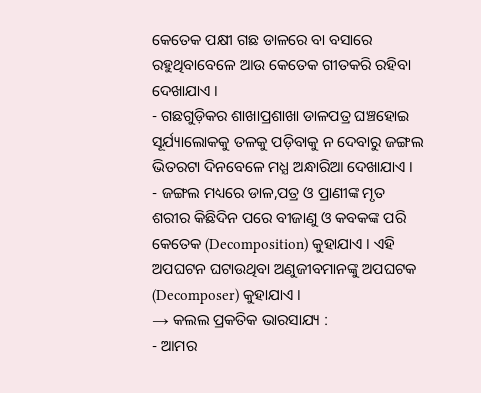କେତେକ ପକ୍ଷୀ ଗଛ ଡାଳରେ ବା ବସାରେ ରହୁଥିବାବେଳେ ଆଉ କେତେକ ଗୀତକରି ରହିବା ଦେଖାଯାଏ ।
- ଗଛଗୁଡ଼ିକର ଶାଖାପ୍ରଶାଖା ଡାଳପତ୍ର ଘଞ୍ଚହୋଇ ସୂର୍ଯ୍ୟାଲୋକକୁ ତଳକୁ ପଡ଼ିବାକୁ ନ ଦେବାରୁ ଜଙ୍ଗଲ ଭିତରଟା ଦିନବେଳେ ମଧ୍ଯ ଅନ୍ଧାରିଆ ଦେଖାଯାଏ ।
- ଜଙ୍ଗଲ ମଧ୍ୟରେ ଡାଳ,ପତ୍ର ଓ ପ୍ରାଣୀଙ୍କ ମୃତ ଶରୀର କିଛିଦିନ ପରେ ବୀଜାଣୁ ଓ କବକଙ୍କ ପରି କେତେକ (Decomposition) କୁହାଯାଏ । ଏହି ଅପଘଟନ ଘଟାଉଥିବା ଅଣୁଜୀବମାନଙ୍କୁ ଅପଘଟକ (Decomposer) କୁହାଯାଏ ।
→ କଲଲ ପ୍ରକତିକ ଭାରସାଯ୍ୟ :
- ଆମର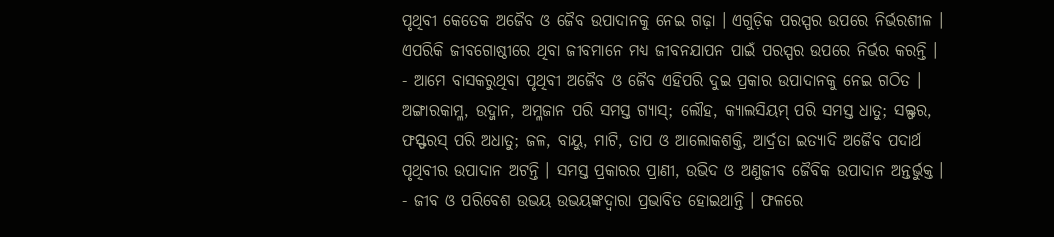ପୃଥିବୀ କେତେକ ଅଜୈବ ଓ ଜୈବ ଉପାଦାନକୁ ନେଇ ଗଢ଼ା । ଏଗୁଡ଼ିକ ପରସ୍ପର ଉପରେ ନିର୍ଭରଶୀଳ । ଏପରିକି ଜୀବଗୋଷ୍ଠୀରେ ଥିବା ଜୀବମାନେ ମଧ୍ୟ ଜୀବନଯାପନ ପାଇଁ ପରସ୍ପର ଉପରେ ନିର୍ଭର କରନ୍ତି ।
- ଆମେ ବାସକରୁଥିବା ପୃଥିବୀ ଅଜୈବ ଓ ଜୈବ ଏହିପରି ଦୁଇ ପ୍ରକାର ଉପାଦାନକୁ ନେଇ ଗଠିତ । ଅଙ୍ଗାରକାମ୍ଳ, ଉଦ୍ଜାନ, ଅମ୍ଳଜାନ ପରି ସମସ୍ତ ଗ୍ୟାସ୍; ଲୌହ, କ୍ୟାଲସିୟମ୍ ପରି ସମସ୍ତ ଧାତୁ; ସଲ୍ଫର, ଫସ୍ଫରସ୍ ପରି ଅଧାତୁ; ଜଳ, ବାୟୁ, ମାଟି, ତାପ ଓ ଆଲୋକଶକ୍ତି, ଆର୍ଦ୍ରତା ଇତ୍ୟାଦି ଅଜୈବ ପଦାର୍ଥ ପୃଥିବୀର ଉପାଦାନ ଅଟନ୍ତି । ସମସ୍ତ ପ୍ରକାରର ପ୍ରାଣୀ, ଉଭିଦ ଓ ଅଣୁଜୀବ ଜୈବିକ ଉପାଦାନ ଅନ୍ତର୍ଭୁକ୍ତ ।
- ଜୀବ ଓ ପରିବେଶ ଉଭୟ ଉଭୟଙ୍କଦ୍ଵାରା ପ୍ରଭାବିତ ହୋଇଥାନ୍ତି । ଫଳରେ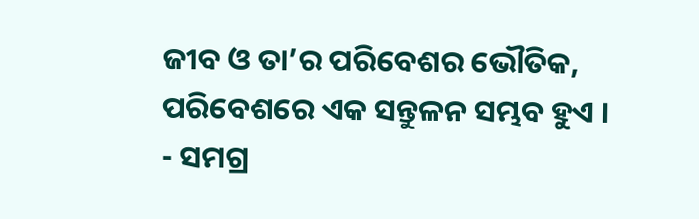ଜୀବ ଓ ତା’ର ପରିବେଶର ଭୌତିକ, ପରିବେଶରେ ଏକ ସନ୍ତୁଳନ ସମ୍ଭବ ହୁଏ ।
- ସମଗ୍ର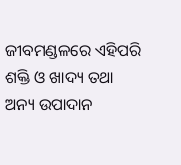ଜୀବମଣ୍ଡଳରେ ଏହିପରି ଶକ୍ତି ଓ ଖାଦ୍ୟ ତଥା ଅନ୍ୟ ଉପାଦାନ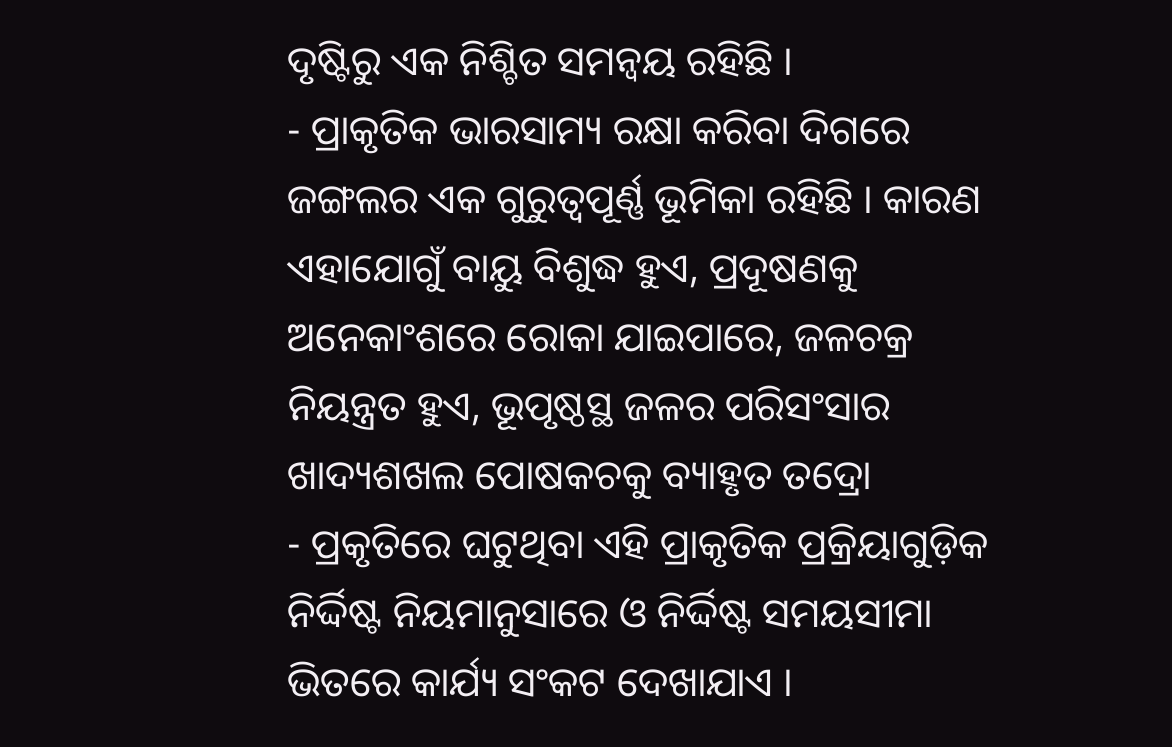ଦୃଷ୍ଟିରୁ ଏକ ନିଶ୍ଚିତ ସମନ୍ଵୟ ରହିଛି ।
- ପ୍ରାକୃତିକ ଭାରସାମ୍ୟ ରକ୍ଷା କରିବା ଦିଗରେ ଜଙ୍ଗଲର ଏକ ଗୁରୁତ୍ଵପୂର୍ଣ୍ଣ ଭୂମିକା ରହିଛି । କାରଣ ଏହାଯୋଗୁଁ ବାୟୁ ବିଶୁଦ୍ଧ ହୁଏ, ପ୍ରଦୂଷଣକୁ ଅନେକାଂଶରେ ରୋକା ଯାଇପାରେ, ଜଳଚକ୍ର ନିୟନ୍ତ୍ରତ ହୁଏ, ଭୂପୃଷ୍ଠସ୍ଥ ଜଳର ପରିସଂସାର ଖାଦ୍ୟଶଖଲ ପୋଷକଚକୁ ବ୍ୟାହୃତ ତଦ୍ରୋ
- ପ୍ରକୃତିରେ ଘଟୁଥିବା ଏହି ପ୍ରାକୃତିକ ପ୍ରକ୍ରିୟାଗୁଡ଼ିକ ନିର୍ଦ୍ଦିଷ୍ଟ ନିୟମାନୁସାରେ ଓ ନିର୍ଦ୍ଦିଷ୍ଟ ସମୟସୀମା ଭିତରେ କାର୍ଯ୍ୟ ସଂକଟ ଦେଖାଯାଏ ।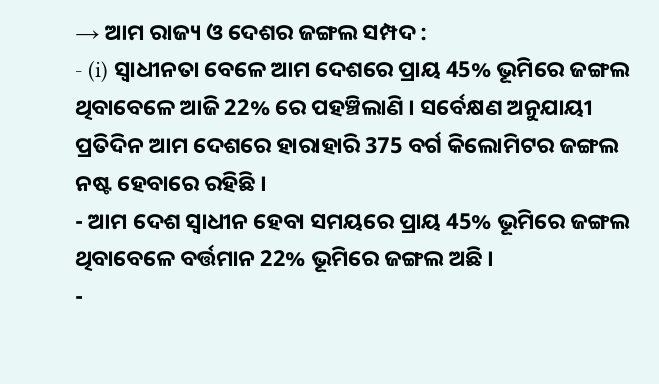→ ଆମ ରାଜ୍ୟ ଓ ଦେଶର ଜଙ୍ଗଲ ସମ୍ପଦ :
- (i) ସ୍ଵାଧୀନତା ବେଳେ ଆମ ଦେଶରେ ପ୍ରାୟ 45% ଭୂମିରେ ଜଙ୍ଗଲ ଥିବାବେଳେ ଆଜି 22% ରେ ପହଞ୍ଚିଲାଣି । ସର୍ବେକ୍ଷଣ ଅନୁଯାୟୀ ପ୍ରତିଦିନ ଆମ ଦେଶରେ ହାରାହାରି 375 ବର୍ଗ କିଲୋମିଟର ଜଙ୍ଗଲ ନଷ୍ଟ ହେବାରେ ରହିଛି ।
- ଆମ ଦେଶ ସ୍ବାଧୀନ ହେବା ସମୟରେ ପ୍ରାୟ 45% ଭୂମିରେ ଜଙ୍ଗଲ ଥିବାବେଳେ ବର୍ତ୍ତମାନ 22% ଭୂମିରେ ଜଙ୍ଗଲ ଅଛି ।
-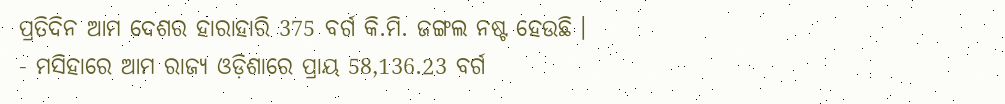ପ୍ରତିଦିନ ଆମ ଦେଶର ହାରାହାରି 375 ବର୍ଗ କି.ମି. ଜଙ୍ଗଲ ନଷ୍ଟ ହେଉଛି ।
- ମସିହାରେ ଆମ ରାଜ୍ୟ ଓଡ଼ିଶାରେ ପ୍ରାୟ 58,136.23 ବର୍ଗ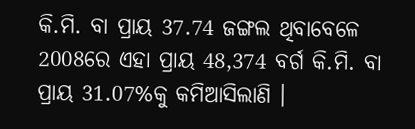କି.ମି. ବା ପ୍ରାୟ 37.74 ଜଙ୍ଗଲ ଥିବାବେଳେ 2008ରେ ଏହା ପ୍ରାୟ 48,374 ବର୍ଗ କି.ମି. ବା ପ୍ରାୟ 31.07%କୁ କମିଆସିଲାଣି ।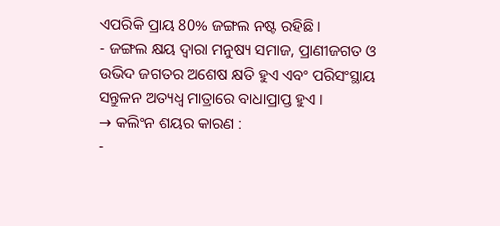ଏପରିକି ପ୍ରାୟ 80% ଜଙ୍ଗଲ ନଷ୍ଟ ରହିଛି ।
- ଜଙ୍ଗଲ କ୍ଷୟ ଦ୍ଵାରା ମନୁଷ୍ୟ ସମାଜ, ପ୍ରାଣୀଜଗତ ଓ ଉଭିଦ ଜଗତର ଅଶେଷ କ୍ଷତି ହୁଏ ଏବଂ ପରିସଂସ୍ଥାୟ ସନ୍ତୁଳନ ଅତ୍ୟଧ୍ଵ ମାତ୍ରାରେ ବାଧାପ୍ରାପ୍ତ ହୁଏ ।
→ କଲିଂନ ଶୟର କାରଣ :
-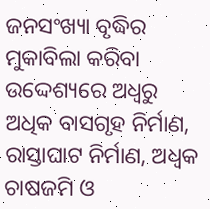ଜନସଂଖ୍ୟା ବୃଦ୍ଧିର ମୁକାବିଲା କରିବା ଉଦ୍ଦେଶ୍ୟରେ ଅଧ୍ଵରୁ ଅଧିକ ବାସଗୃହ ନିର୍ମାଣ, ରାସ୍ତାଘାଟ ନିର୍ମାଣ, ଅଧ୍ଵକ ଚାଷଜମି ଓ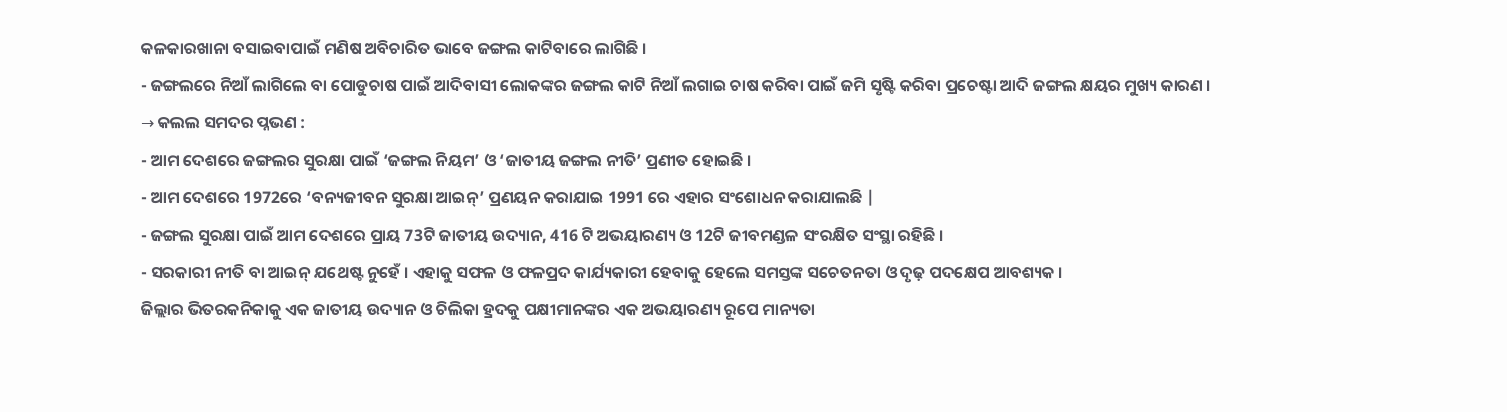କଳକାରଖାନା ବସାଇବାପାଇଁ ମଣିଷ ଅବିଚାରିତ ଭାବେ ଜଙ୍ଗଲ କାଟିବାରେ ଲାଗିଛି ।
- ଜଙ୍ଗଲରେ ନିଆଁ ଲାଗିଲେ ବା ପୋଡୁଚାଷ ପାଇଁ ଆଦିବାସୀ ଲୋକଙ୍କର ଜଙ୍ଗଲ କାଟି ନିଆଁ ଲଗାଇ ଚାଷ କରିବା ପାଇଁ ଜମି ସୃଷ୍ଟି କରିବା ପ୍ରଚେଷ୍ଟା ଆଦି ଜଙ୍ଗଲ କ୍ଷୟର ମୁଖ୍ୟ କାରଣ ।
→ କଲଲ ସମଦର ପ୍ନଭଣ :
- ଆମ ଦେଶରେ ଜଙ୍ଗଲର ସୁରକ୍ଷା ପାଇଁ ‘ଜଙ୍ଗଲ ନିୟମ’ ଓ ‘ଜାତୀୟ ଜଙ୍ଗଲ ନୀତି’ ପ୍ରଣୀତ ହୋଇଛି ।
- ଆମ ଦେଶରେ 1972ରେ ‘ବନ୍ୟଜୀବନ ସୁରକ୍ଷା ଆଇନ୍’ ପ୍ରଣୟନ କରାଯାଇ 1991 ରେ ଏହାର ସଂଶୋଧନ କରାଯାଲଛି |
- ଜଙ୍ଗଲ ସୁରକ୍ଷା ପାଇଁ ଆମ ଦେଶରେ ପ୍ରାୟ 73ଟି ଜାତୀୟ ଉଦ୍ୟାନ, 416 ଟି ଅଭୟାରଣ୍ୟ ଓ 12ଟି ଜୀବମଣ୍ଡଳ ସଂରକ୍ଷିତ ସଂସ୍ଥା ରହିଛି ।
- ସରକାରୀ ନୀତି ବା ଆଇନ୍ ଯଥେଷ୍ଟ ନୁହେଁ । ଏହାକୁ ସଫଳ ଓ ଫଳପ୍ରଦ କାର୍ଯ୍ୟକାରୀ ହେବାକୁ ହେଲେ ସମସ୍ତଙ୍କ ସଚେତନତା ଓ ଦୃଢ଼ ପଦକ୍ଷେପ ଆବଶ୍ୟକ ।
ଜିଲ୍ଲାର ଭିତରକନିକାକୁ ଏକ ଜାତୀୟ ଉଦ୍ୟାନ ଓ ଚିଲିକା ହ୍ରଦକୁ ପକ୍ଷୀମାନଙ୍କର ଏକ ଅଭୟାରଣ୍ୟ ରୂପେ ମାନ୍ୟତା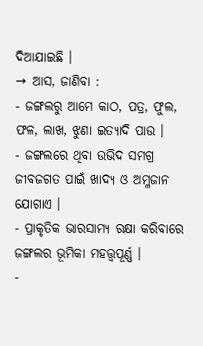ଦିଆଯାଇଛି ।
→ ଆସ, ଜାଣିବା :
- ଜଙ୍ଗଲରୁ ଆମେ କାଠ, ପତ୍ର, ଫୁଲ, ଫଳ, ଲାଖ, ଝୁଣା ଇତ୍ୟାଦି ପାଉ ।
- ଜଙ୍ଗଲରେ ଥିବା ଉଭିଦ ସମଗ୍ର ଜୀବଜଗତ ପାଇଁ ଖାଦ୍ୟ ଓ ଅମ୍ଳଜାନ ଯୋଗାଏ ।
- ପ୍ରାକୃତିକ ଭାରସାମ୍ୟ ରକ୍ଷା କରିବାରେ ଜଙ୍ଗଲର ଭୂମିକା ମହତ୍ତ୍ବପୂର୍ଣ୍ଣ ।
-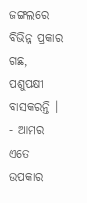ଜଙ୍ଗଲରେ ବିଭିନ୍ନ ପ୍ରକାର ଗଛ, ପଶୁପକ୍ଷୀ ବାସକରନ୍ତି ।
- ଆମର ଏତେ ଉପକାର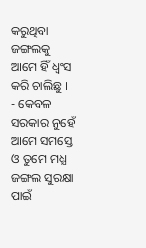କରୁଥିବା ଜଙ୍ଗଲକୁ ଆମେ ହିଁ ଧ୍ୱଂସ କରି ଚାଲିଛୁ ।
- କେବଳ ସରକାର ନୁହେଁ ଆମେ ସମସ୍ତେ ଓ ତୁମେ ମଧ୍ଯ ଜଙ୍ଗଲ ସୁରକ୍ଷା ପାଇଁ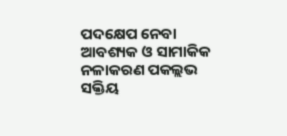ପଦକ୍ଷେପ ନେବା ଆବଶ୍ୟକ ଓ ସାମାକିକ ନଳାକରଣ ପକଲ୍ଲଭ ସକ୍ତିୟ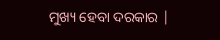ମୁଖ୍ୟ ହେବା ଦରକାର |